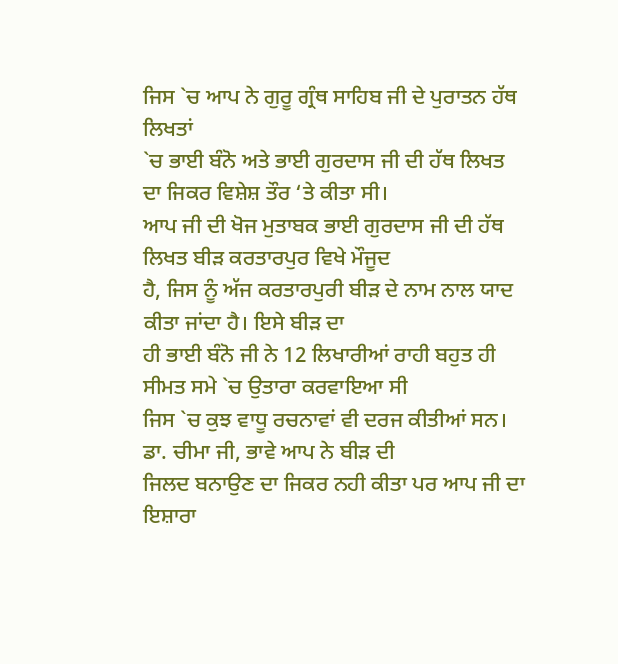ਜਿਸ `ਚ ਆਪ ਨੇ ਗੁਰੂ ਗ੍ਰੰਥ ਸਾਹਿਬ ਜੀ ਦੇ ਪੁਰਾਤਨ ਹੱਥ ਲਿਖਤਾਂ
`ਚ ਭਾਈ ਬੰਨੋ ਅਤੇ ਭਾਈ ਗੁਰਦਾਸ ਜੀ ਦੀ ਹੱਥ ਲਿਖਤ ਦਾ ਜਿਕਰ ਵਿਸ਼ੇਸ਼ ਤੌਰ ‘ਤੇ ਕੀਤਾ ਸੀ।
ਆਪ ਜੀ ਦੀ ਖੋਜ ਮੁਤਾਬਕ ਭਾਈ ਗੁਰਦਾਸ ਜੀ ਦੀ ਹੱਥ ਲਿਖਤ ਬੀੜ ਕਰਤਾਰਪੁਰ ਵਿਖੇ ਮੌਜੂਦ
ਹੈ, ਜਿਸ ਨੂੰ ਅੱਜ ਕਰਤਾਰਪੁਰੀ ਬੀੜ ਦੇ ਨਾਮ ਨਾਲ ਯਾਦ ਕੀਤਾ ਜਾਂਦਾ ਹੈ। ਇਸੇ ਬੀੜ ਦਾ
ਹੀ ਭਾਈ ਬੰਨੋ ਜੀ ਨੇ 12 ਲਿਖਾਰੀਆਂ ਰਾਹੀ ਬਹੁਤ ਹੀ ਸੀਮਤ ਸਮੇ `ਚ ਉਤਾਰਾ ਕਰਵਾਇਆ ਸੀ
ਜਿਸ `ਚ ਕੁਝ ਵਾਧੂ ਰਚਨਾਵਾਂ ਵੀ ਦਰਜ ਕੀਤੀਆਂ ਸਨ। ਡਾ. ਚੀਮਾ ਜੀ, ਭਾਵੇ ਆਪ ਨੇ ਬੀੜ ਦੀ
ਜਿਲਦ ਬਨਾਉਣ ਦਾ ਜਿਕਰ ਨਹੀ ਕੀਤਾ ਪਰ ਆਪ ਜੀ ਦਾ ਇਸ਼ਾਰਾ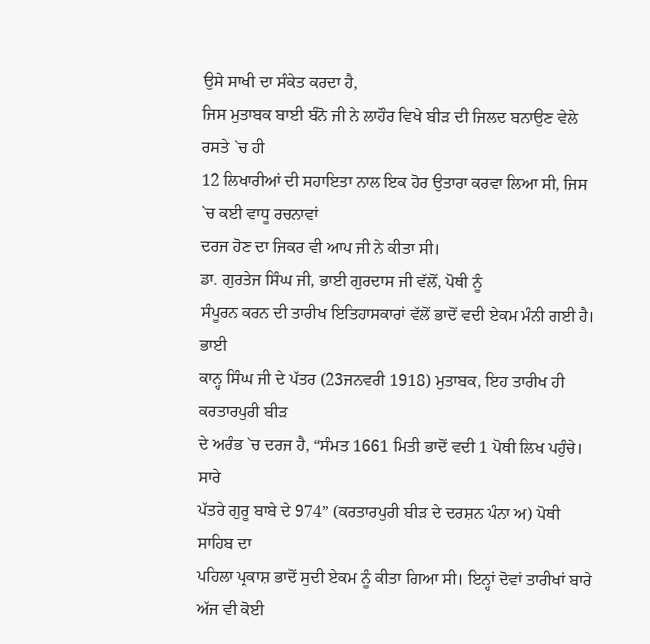ਉਸੇ ਸਾਖੀ ਦਾ ਸੰਕੇਤ ਕਰਦਾ ਹੈ,
ਜਿਸ ਮੁਤਾਬਕ ਬਾਈ ਬੰਨੋ ਜੀ ਨੇ ਲਾਹੌਰ ਵਿਖੇ ਬੀੜ ਦੀ ਜਿਲਦ ਬਨਾਉਣ ਵੇਲੇ ਰਸਤੇ `ਚ ਹੀ
12 ਲਿਖਾਰੀਆਂ ਦੀ ਸਹਾਇਤਾ ਨਾਲ ਇਕ ਹੋਰ ਉਤਾਰਾ ਕਰਵਾ ਲਿਆ ਸੀ, ਜਿਸ `ਚ ਕਈ ਵਾਧੂ ਰਚਨਾਵਾਂ
ਦਰਜ ਹੋਣ ਦਾ ਜਿਕਰ ਵੀ ਆਪ ਜੀ ਨੇ ਕੀਤਾ ਸੀ।
ਡਾ. ਗੁਰਤੇਜ ਸਿੰਘ ਜੀ, ਭਾਈ ਗੁਰਦਾਸ ਜੀ ਵੱਲੋਂ, ਪੋਥੀ ਨੂੰ
ਸੰਪੂਰਨ ਕਰਨ ਦੀ ਤਾਰੀਖ ਇਤਿਹਾਸਕਾਰਾਂ ਵੱਲੋਂ ਭਾਦੋਂ ਵਦੀ ਏਕਮ ਮੰਨੀ ਗਈ ਹੈ। ਭਾਈ
ਕਾਨ੍ਹ ਸਿੰਘ ਜੀ ਦੇ ਪੱਤਰ (23ਜਨਵਰੀ 1918) ਮੁਤਾਬਕ, ਇਹ ਤਾਰੀਖ ਹੀ ਕਰਤਾਰਪੁਰੀ ਬੀੜ
ਦੇ ਅਰੰਭ `ਚ ਦਰਜ ਹੈ, “ਸੰਮਤ 1661 ਮਿਤੀ ਭਾਦੋਂ ਵਦੀ 1 ਪੋਥੀ ਲਿਖ ਪਹੁੰਚੇ। ਸਾਰੇ
ਪੱਤਰੇ ਗੁਰੂ ਬਾਬੇ ਦੇ 974” (ਕਰਤਾਰਪੁਰੀ ਬੀੜ ਦੇ ਦਰਸ਼ਨ ਪੰਨਾ ਅ) ਪੋਥੀ ਸਾਹਿਬ ਦਾ
ਪਹਿਲਾ ਪ੍ਰਕਾਸ਼ ਭਾਦੋਂ ਸੁਦੀ ਏਕਮ ਨੂੰ ਕੀਤਾ ਗਿਆ ਸੀ। ਇਨ੍ਹਾਂ ਦੋਵਾਂ ਤਾਰੀਖਾਂ ਬਾਰੇ
ਅੱਜ ਵੀ ਕੋਈ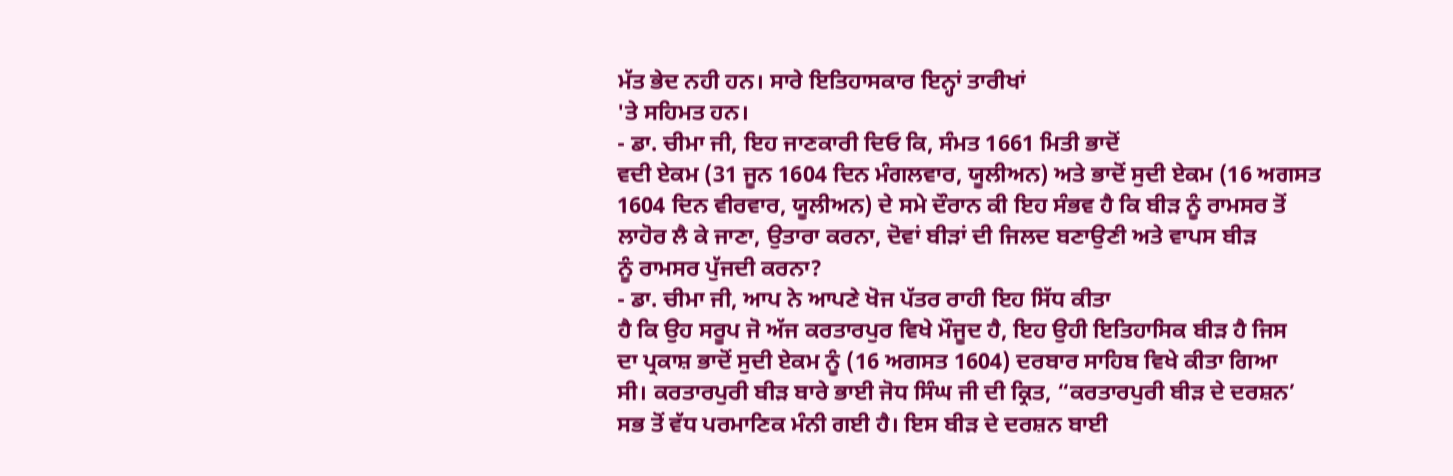ਮੱਤ ਭੇਦ ਨਹੀ ਹਨ। ਸਾਰੇ ਇਤਿਹਾਸਕਾਰ ਇਨ੍ਹਾਂ ਤਾਰੀਖਾਂ
'ਤੇ ਸਹਿਮਤ ਹਨ।
- ਡਾ. ਚੀਮਾ ਜੀ, ਇਹ ਜਾਣਕਾਰੀ ਦਿਓ ਕਿ, ਸੰਮਤ 1661 ਮਿਤੀ ਭਾਦੋਂ
ਵਦੀ ਏਕਮ (31 ਜੂਨ 1604 ਦਿਨ ਮੰਗਲਵਾਰ, ਯੂਲੀਅਨ) ਅਤੇ ਭਾਦੋਂ ਸੁਦੀ ਏਕਮ (16 ਅਗਸਤ
1604 ਦਿਨ ਵੀਰਵਾਰ, ਯੂਲੀਅਨ) ਦੇ ਸਮੇ ਦੌਰਾਨ ਕੀ ਇਹ ਸੰਭਵ ਹੈ ਕਿ ਬੀੜ ਨੂੰ ਰਾਮਸਰ ਤੋਂ
ਲਾਹੋਰ ਲੈ ਕੇ ਜਾਣਾ, ਉਤਾਰਾ ਕਰਨਾ, ਦੋਵਾਂ ਬੀੜਾਂ ਦੀ ਜਿਲਦ ਬਣਾਉਣੀ ਅਤੇ ਵਾਪਸ ਬੀੜ
ਨੂੰ ਰਾਮਸਰ ਪੁੱਜਦੀ ਕਰਨਾ?
- ਡਾ. ਚੀਮਾ ਜੀ, ਆਪ ਨੇ ਆਪਣੇ ਖੋਜ ਪੱਤਰ ਰਾਹੀ ਇਹ ਸਿੱਧ ਕੀਤਾ
ਹੈ ਕਿ ਉਹ ਸਰੂਪ ਜੋ ਅੱਜ ਕਰਤਾਰਪੁਰ ਵਿਖੇ ਮੌਜੂਦ ਹੈ, ਇਹ ਉਹੀ ਇਤਿਹਾਸਿਕ ਬੀੜ ਹੈ ਜਿਸ
ਦਾ ਪ੍ਰਕਾਸ਼ ਭਾਦੋਂ ਸੁਦੀ ਏਕਮ ਨੂੰ (16 ਅਗਸਤ 1604) ਦਰਬਾਰ ਸਾਹਿਬ ਵਿਖੇ ਕੀਤਾ ਗਿਆ
ਸੀ। ਕਰਤਾਰਪੁਰੀ ਬੀੜ ਬਾਰੇ ਭਾਈ ਜੋਧ ਸਿੰਘ ਜੀ ਦੀ ਕ੍ਰਿਤ, “ਕਰਤਾਰਪੁਰੀ ਬੀੜ ਦੇ ਦਰਸ਼ਨ’
ਸਭ ਤੋਂ ਵੱਧ ਪਰਮਾਣਿਕ ਮੰਨੀ ਗਈ ਹੈ। ਇਸ ਬੀੜ ਦੇ ਦਰਸ਼ਨ ਬਾਈ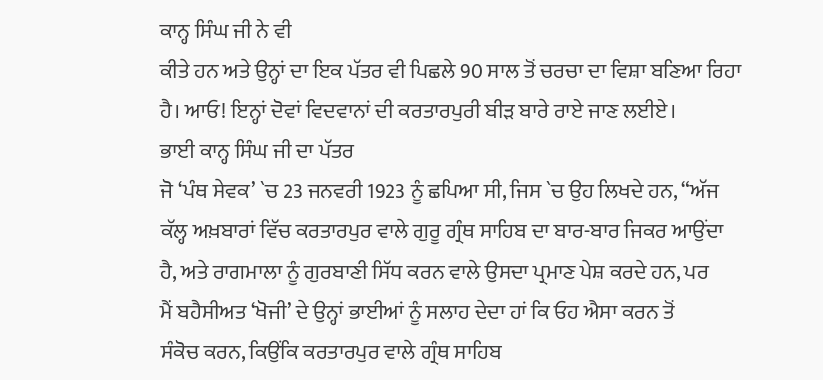ਕਾਨ੍ਹ ਸਿੰਘ ਜੀ ਨੇ ਵੀ
ਕੀਤੇ ਹਨ ਅਤੇ ਉਨ੍ਹਾਂ ਦਾ ਇਕ ਪੱਤਰ ਵੀ ਪਿਛਲੇ 90 ਸਾਲ ਤੋਂ ਚਰਚਾ ਦਾ ਵਿਸ਼ਾ ਬਣਿਆ ਰਿਹਾ
ਹੈ। ਆਓ! ਇਨ੍ਹਾਂ ਦੋਵਾਂ ਵਿਦਵਾਨਾਂ ਦੀ ਕਰਤਾਰਪੁਰੀ ਬੀੜ ਬਾਰੇ ਰਾਏ ਜਾਣ ਲਈਏ।
ਭਾਈ ਕਾਨ੍ਹ ਸਿੰਘ ਜੀ ਦਾ ਪੱਤਰ
ਜੋ ‘ਪੰਥ ਸੇਵਕ’ `ਚ 23 ਜਨਵਰੀ 1923 ਨੂੰ ਛਪਿਆ ਸੀ, ਜਿਸ `ਚ ਉਹ ਲਿਖਦੇ ਹਨ, “ਅੱਜ
ਕੱਲ੍ਹ ਅਖ਼ਬਾਰਾਂ ਵਿੱਚ ਕਰਤਾਰਪੁਰ ਵਾਲੇ ਗੁਰੂ ਗ੍ਰੰਥ ਸਾਹਿਬ ਦਾ ਬਾਰ-ਬਾਰ ਜਿਕਰ ਆਉਂਦਾ
ਹੈ, ਅਤੇ ਰਾਗਮਾਲਾ ਨੂੰ ਗੁਰਬਾਣੀ ਸਿੱਧ ਕਰਨ ਵਾਲੇ ਉਸਦਾ ਪ੍ਰਮਾਣ ਪੇਸ਼ ਕਰਦੇ ਹਨ, ਪਰ
ਮੈਂ ਬਹੈਸੀਅਤ ‘ਖੋਜੀ’ ਦੇ ਉਨ੍ਹਾਂ ਭਾਈਆਂ ਨੂੰ ਸਲਾਹ ਦੇਦਾ ਹਾਂ ਕਿ ਓਹ ਐਸਾ ਕਰਨ ਤੋਂ
ਸੰਕੋਚ ਕਰਨ, ਕਿਉਂਕਿ ਕਰਤਾਰਪੁਰ ਵਾਲੇ ਗ੍ਰੰਥ ਸਾਹਿਬ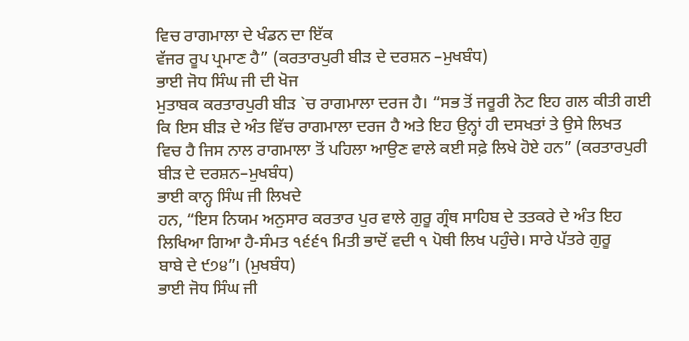ਵਿਚ ਰਾਗਮਾਲਾ ਦੇ ਖੰਡਨ ਦਾ ਇੱਕ
ਵੱਜਰ ਰੂਪ ਪ੍ਰਮਾਣ ਹੈ” (ਕਰਤਾਰਪੁਰੀ ਬੀੜ ਦੇ ਦਰਸ਼ਨ –ਮੁਖਬੰਧ)
ਭਾਈ ਜੋਧ ਸਿੰਘ ਜੀ ਦੀ ਖੋਜ
ਮੁਤਾਬਕ ਕਰਤਾਰਪੁਰੀ ਬੀੜ `ਚ ਰਾਗਮਾਲਾ ਦਰਜ ਹੈ। “ਸਭ ਤੋਂ ਜਰੂਰੀ ਨੋਟ ਇਹ ਗਲ ਕੀਤੀ ਗਈ
ਕਿ ਇਸ ਬੀੜ ਦੇ ਅੰਤ ਵਿੱਚ ਰਾਗਮਾਲਾ ਦਰਜ ਹੈ ਅਤੇ ਇਹ ਉਨ੍ਹਾਂ ਹੀ ਦਸਖਤਾਂ ਤੇ ਉਸੇ ਲਿਖਤ
ਵਿਚ ਹੈ ਜਿਸ ਨਾਲ ਰਾਗਮਾਲਾ ਤੋਂ ਪਹਿਲਾ ਆਉਣ ਵਾਲੇ ਕਈ ਸਫ਼ੇ ਲਿਖੇ ਹੋਏ ਹਨ” (ਕਰਤਾਰਪੁਰੀ
ਬੀੜ ਦੇ ਦਰਸ਼ਨ–ਮੁਖਬੰਧ)
ਭਾਈ ਕਾਨ੍ਹ ਸਿੰਘ ਜੀ ਲਿਖਦੇ
ਹਨ, “ਇਸ ਨਿਯਮ ਅਨੁਸਾਰ ਕਰਤਾਰ ਪੁਰ ਵਾਲੇ ਗੁਰੂ ਗ੍ਰੰਥ ਸਾਹਿਬ ਦੇ ਤਤਕਰੇ ਦੇ ਅੰਤ ਇਹ
ਲਿਖਿਆ ਗਿਆ ਹੈ-ਸੰਮਤ ੧੬੬੧ ਮਿਤੀ ਭਾਦੋਂ ਵਦੀ ੧ ਪੋਥੀ ਲਿਖ ਪਹੁੰਚੇ। ਸਾਰੇ ਪੱਤਰੇ ਗੁਰੂ
ਬਾਬੇ ਦੇ ੯੭੪”। (ਮੁਖਬੰਧ)
ਭਾਈ ਜੋਧ ਸਿੰਘ ਜੀ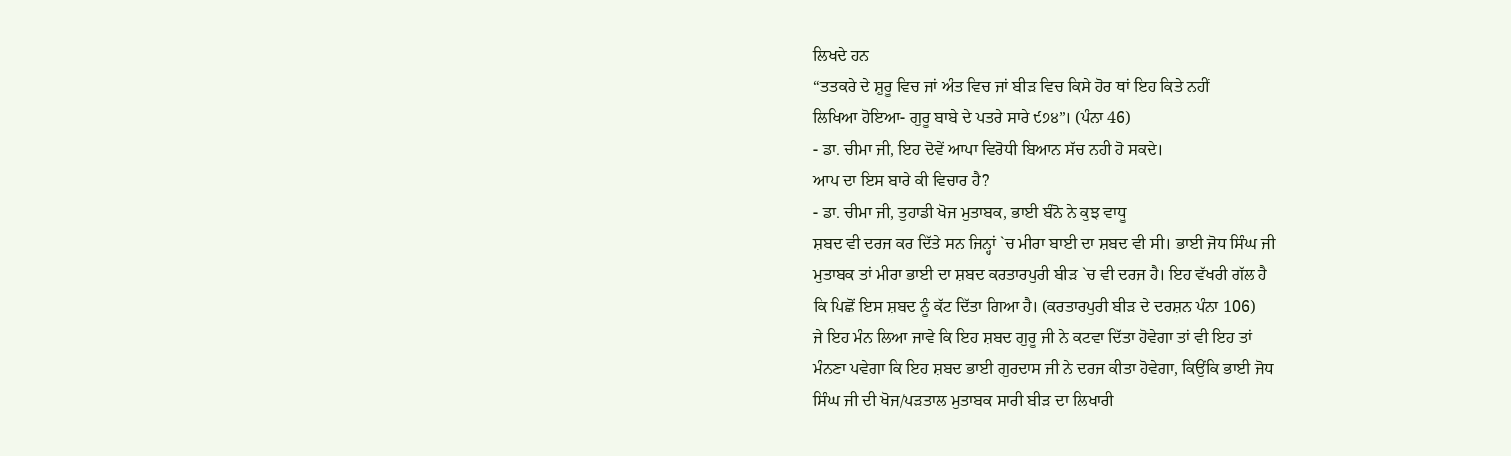ਲਿਖਦੇ ਹਨ
“ਤਤਕਰੇ ਦੇ ਸ਼ੁਰੂ ਵਿਚ ਜਾਂ ਅੰਤ ਵਿਚ ਜਾਂ ਬੀੜ ਵਿਚ ਕਿਸੇ ਹੋਰ ਥਾਂ ਇਹ ਕਿਤੇ ਨਹੀਂ
ਲਿਖਿਆ ਹੋਇਆ- ਗੁਰੂ ਬਾਬੇ ਦੇ ਪਤਰੇ ਸਾਰੇ ੯੭੪”। (ਪੰਨਾ 46)
- ਡਾ. ਚੀਮਾ ਜੀ, ਇਹ ਦੋਵੇਂ ਆਪਾ ਵਿਰੋਧੀ ਬਿਆਨ ਸੱਚ ਨਹੀ ਹੋ ਸਕਦੇ।
ਆਪ ਦਾ ਇਸ ਬਾਰੇ ਕੀ ਵਿਚਾਰ ਹੈ?
- ਡਾ. ਚੀਮਾ ਜੀ, ਤੁਹਾਡੀ ਖੋਜ ਮੁਤਾਬਕ, ਭਾਈ ਬੰਨੋ ਨੇ ਕੁਝ ਵਾਧੂ
ਸ਼ਬਦ ਵੀ ਦਰਜ ਕਰ ਦਿੱਤੇ ਸਨ ਜਿਨ੍ਹਾਂ `ਚ ਮੀਰਾ ਬਾਈ ਦਾ ਸ਼ਬਦ ਵੀ ਸੀ। ਭਾਈ ਜੋਧ ਸਿੰਘ ਜੀ
ਮੁਤਾਬਕ ਤਾਂ ਮੀਰਾ ਭਾਈ ਦਾ ਸ਼ਬਦ ਕਰਤਾਰਪੁਰੀ ਬੀੜ `ਚ ਵੀ ਦਰਜ ਹੈ। ਇਹ ਵੱਖਰੀ ਗੱਲ ਹੈ
ਕਿ ਪਿਛੋਂ ਇਸ ਸ਼ਬਦ ਨੂੰ ਕੱਟ ਦਿੱਤਾ ਗਿਆ ਹੈ। (ਕਰਤਾਰਪੁਰੀ ਬੀੜ ਦੇ ਦਰਸ਼ਨ ਪੰਨਾ 106)
ਜੇ ਇਹ ਮੰਨ ਲਿਆ ਜਾਵੇ ਕਿ ਇਹ ਸ਼ਬਦ ਗੁਰੂ ਜੀ ਨੇ ਕਟਵਾ ਦਿੱਤਾ ਹੋਵੇਗਾ ਤਾਂ ਵੀ ਇਹ ਤਾਂ
ਮੰਨਣਾ ਪਵੇਗਾ ਕਿ ਇਹ ਸ਼ਬਦ ਭਾਈ ਗੁਰਦਾਸ ਜੀ ਨੇ ਦਰਜ ਕੀਤਾ ਹੋਵੇਗਾ, ਕਿਉਂਕਿ ਭਾਈ ਜੋਧ
ਸਿੰਘ ਜੀ ਦੀ ਖੋਜ/ਪੜਤਾਲ ਮੁਤਾਬਕ ਸਾਰੀ ਬੀੜ ਦਾ ਲਿਖਾਰੀ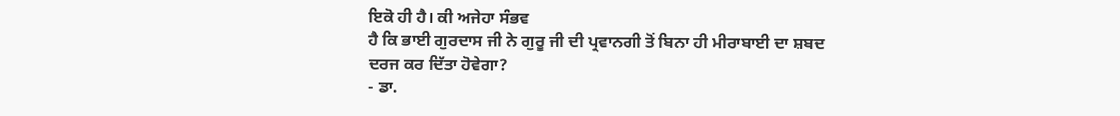ਇਕੋ ਹੀ ਹੈ। ਕੀ ਅਜੇਹਾ ਸੰਭਵ
ਹੈ ਕਿ ਭਾਈ ਗੁਰਦਾਸ ਜੀ ਨੇ ਗੁਰੂ ਜੀ ਦੀ ਪ੍ਰਵਾਨਗੀ ਤੋਂ ਬਿਨਾ ਹੀ ਮੀਰਾਬਾਈ ਦਾ ਸ਼ਬਦ
ਦਰਜ ਕਰ ਦਿੱਤਾ ਹੋਵੇਗਾ?
- ਡਾ.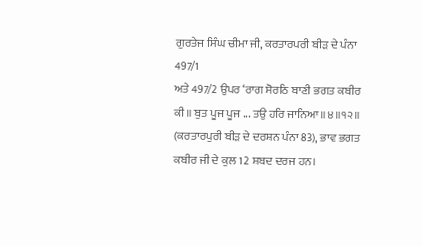ਗੁਰਤੇਜ ਸਿੰਘ ਚੀਮਾ ਜੀ, ਕਰਤਾਰਪਰੀ ਬੀੜ ਦੇ ਪੰਨਾ 497/1
ਅਤੇ 497/2 ਉਪਰ ‘ਰਾਗ ਸੋਰਠਿ ਬਾਣੀ ਭਗਤ ਕਬੀਰ ਕੀ॥ ਬੁਤ ਪੂਜ ਪੂਜ ... ਤਉ ਹਰਿ ਜਾਨਿਆ॥੪॥੧੨॥
(ਕਰਤਾਰਪੁਰੀ ਬੀੜ ਦੇ ਦਰਸ਼ਨ ਪੰਨਾ 83), ਭਾਵ ਭਗਤ ਕਬੀਰ ਜੀ ਦੇ ਕੁਲ 12 ਸ਼ਬਦ ਦਰਜ ਹਨ।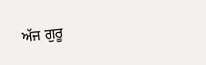ਅੱਜ ਗੁਰੂ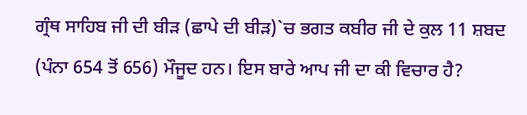ਗ੍ਰੰਥ ਸਾਹਿਬ ਜੀ ਦੀ ਬੀੜ (ਛਾਪੇ ਦੀ ਬੀੜ)`ਚ ਭਗਤ ਕਬੀਰ ਜੀ ਦੇ ਕੁਲ 11 ਸ਼ਬਦ
(ਪੰਨਾ 654 ਤੋਂ 656) ਮੌਜੂਦ ਹਨ। ਇਸ ਬਾਰੇ ਆਪ ਜੀ ਦਾ ਕੀ ਵਿਚਾਰ ਹੈ?